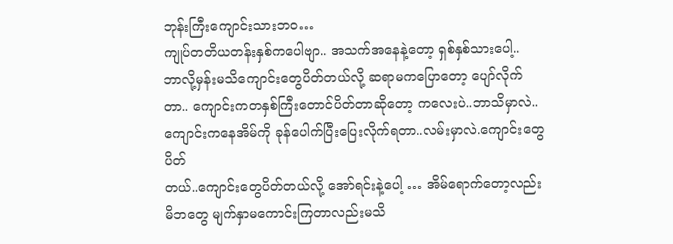ဘုန်းကြီးကျောင်းသားဘဝ…
ကျုပ်တတိယတန်းနှစ်ကပေါဗျာ.. အသက်အနေနဲ့တော့ ရှစ်နှစ်သားပေါ့..
ဘာလို့မှန်းမသိကျောင်းတွေပိတ်တယ်လို့ ဆရာမကပြောတော့ ပျော်လိုက်
တာ.. ကျောင်းကတနှစ်ကြီးတောင်ပိတ်တာဆိုတော့ ကလေးပဲ..ဘာသိမှာလဲ..
ကျောင်းကနေအိမ်ကို ခုန်ပေါက်ပြီးပြေးလိုက်ရတာ..လမ်းမှာလဲ.ကျောင်းတွေပိတ်
တယ်..ကျောင်းတွေပိတ်တယ်လို့ အော်ရင်းနဲ့ပေါ့ … အိမ်ရောက်တော့လည်း
မိဘတွေ မျက်နှာမကောင်းကြတာလည်းမသိ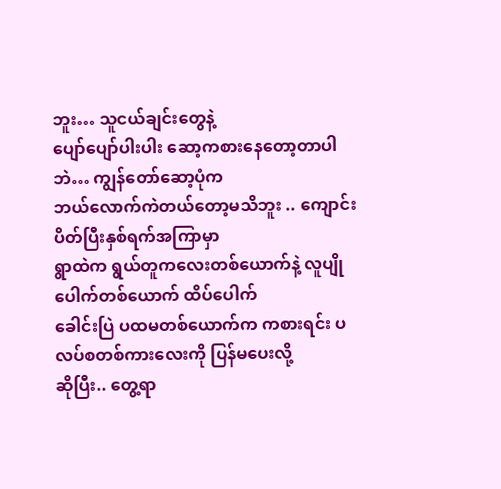ဘူး… သူငယ်ချင်းတွေနဲ့
ပျော်ပျော်ပါးပါး ဆော့ကစားနေတော့တာပါဘဲ… ကျွန်တော်ဆော့ပုံက
ဘယ်လောက်ကဲတယ်တော့မသိဘူး .. ကျောင်းပိတ်ပြီးနှစ်ရက်အကြာမှာ
ရွာထဲက ရွယ်တူကလေးတစ်ယောက်နဲ့ လူပျိုပေါက်တစ်ယောက် ထိပ်ပေါက်
ခေါင်းပြဲ ပထမတစ်ယောက်က ကစားရင်း ပလပ်စတစ်ကားလေးကို ပြန်မပေးလို့
ဆိုပြီး.. တွေ့ရာ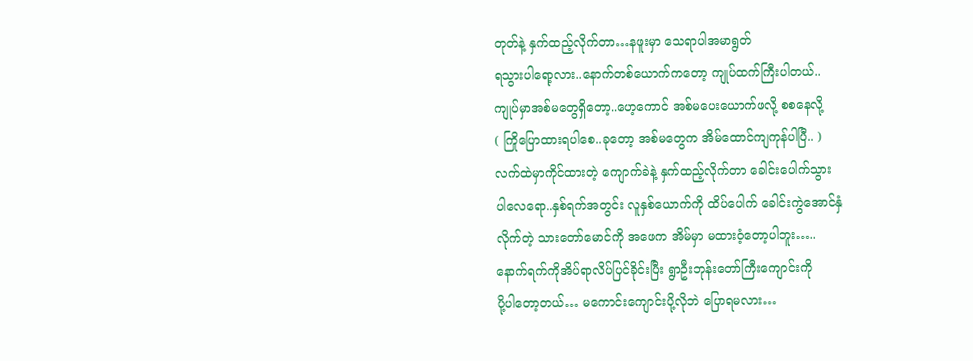တုတ်နဲ့ နှက်ထည့်လိုက်တာ…နဖူးမှာ သေရာပါအမာရွတ်
ရသွားပါရော့လား..နောက်တစ်ယောက်ကတော့ ကျုပ်ထက်ကြီးပါတယ်..
ကျုပ်မှာအစ်မတွေရှိတော့..ဟေ့ကောင် အစ်မပေးယောက်ဖလို့ စစနေလို့
( ကြိုပြောထားရပါစေ..ခုတော့ အစ်မတွေက အိမ်ထောင်ကျကုန်ပါပြီ.. )
လက်ထဲမှာကိုင်ထားတဲ့ ကျောက်ခဲနဲ့ နှက်ထည့်လိုက်တာ ခေါင်းပေါက်သွား
ပါလေရော..နှစ်ရက်အတွင်း လူနှစ်ယောက်ကို ထိပ်ပေါက် ခေါင်းကွဲအောင်နှံ
လိုက်တဲ့ သားတော်မောင်ကို အဖေက အိမ်မှာ မထားဝံ့တော့ပါဘူး…..
နောက်ရက်ကိုအိပ်ရာလိပ်ပြင်ခိုင်းပြီး ရွာဦးဘုန်းတော်ကြီးကျောင်းကို
ပို့ပါတော့တယ်… မကောင်းကျောင်းပို့လိုဘဲ ပြောရမလား…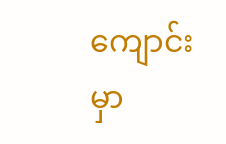ကျောင်းမှာ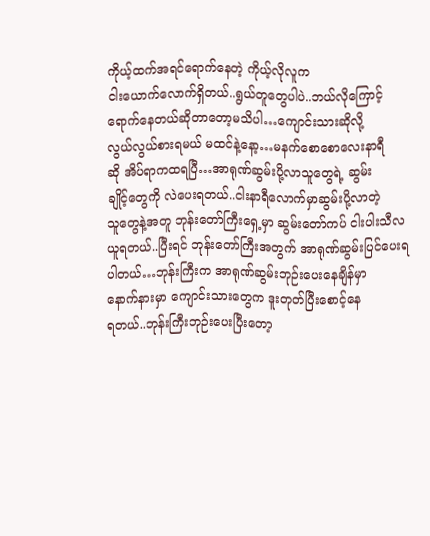ကိုယ့်ထက်အရင်ရောက်နေတဲ့ ကိုယ့်လိုလူက
ငါးယောက်လောက်ရှိတယ်..ရွယ်တူတွေပါပဲ..ဘယ်လိုကြောင့်
ရောက်နေတယ်ဆိုတာတော့မသိပါ…ကျောင်းသားဆိုလို့
လွယ်လွယ်စားရမယ် မထင်နဲ့နော့…မနက်စောစောလေးနာရီ
ဆို အိပ်ရာကထရပြီ…အာရုဏ်ဆွမ်းပို့လာသူတွေရဲ့ ဆွမ်း
ချိုင့်တွေကို လဲပေးရတယ်..ငါးနာရီလောက်မှာဆွမ်းပို့လာတဲ့
သူတွေနဲ့အတူ ဘုန်းတော်ကြီးရှေ့မှာ ဆွမ်းတော်ကပ် ငါးပါးသီလ
ယူရတယ်..ပြီးရင် ဘုန်းတော်ကြီးအတွက် အာရုဏ်ဆွမ်းပြင်ပေးရ
ပါတယ်…ဘုန်းကြီးက အာရုဏ်ဆွမ်းဘုဉ်းပေးနေချိန်မှာ
နောက်နားမှာ ကျောင်းသားတွေက ဒူးတုတ်ပြီးစောင့်နေ
ရတယ်..ဘုန်းကြီးဘုဉ်းပေးပြီးတော့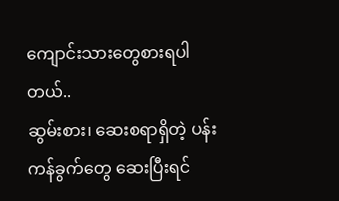ကျောင်းသားတွေစားရပါတယ်..
ဆွမ်းစား၊ ဆေးစရာရှိတဲ့ ပန်းကန်ခွက်တွေ ဆေးပြီးရင်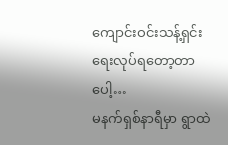ကျောင်းဝင်းသန့်ရှင်းရေးလုပ်ရတော့တာပေါ့…
မနက်ရှစ်နာရီမှာ ရွာထဲ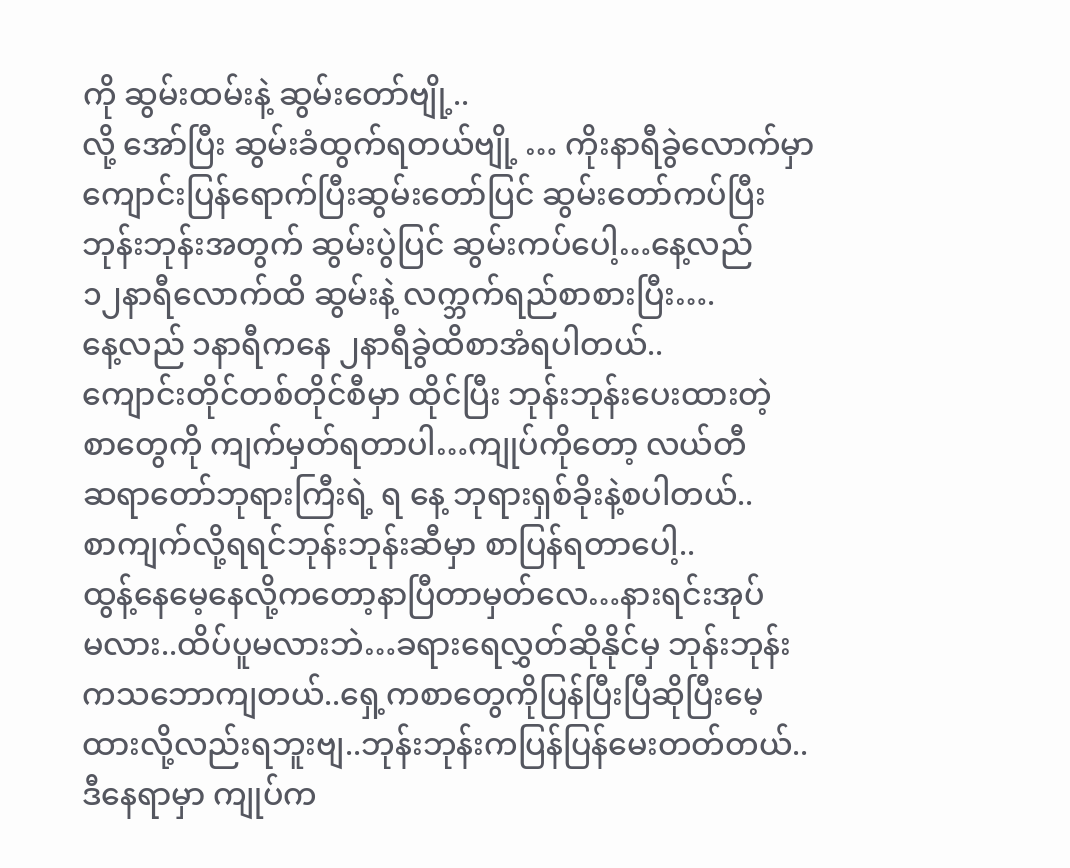ကို ဆွမ်းထမ်းနဲ့ ဆွမ်းတော်ဗျို့..
လို့ အော်ပြီး ဆွမ်းခံထွက်ရတယ်ဗျို့ … ကိုးနာရီခွဲလောက်မှာ
ကျောင်းပြန်ရောက်ပြီးဆွမ်းတော်ပြင် ဆွမ်းတော်ကပ်ပြီး
ဘုန်းဘုန်းအတွက် ဆွမ်းပွဲပြင် ဆွမ်းကပ်ပေါ့…နေ့လည်
၁၂နာရီလောက်ထိ ဆွမ်းနဲ့ လက္ဘက်ရည်စာစားပြီး….
နေ့လည် ၁နာရီကနေ ၂နာရီခွဲထိစာအံရပါတယ်..
ကျောင်းတိုင်တစ်တိုင်စီမှာ ထိုင်ပြီး ဘုန်းဘုန်းပေးထားတဲ့
စာတွေကို ကျက်မှတ်ရတာပါ…ကျုပ်ကိုတော့ လယ်တီ
ဆရာတော်ဘုရားကြီးရဲ့ ရ နေ့ ဘုရားရှစ်ခိုးနဲ့စပါတယ်..
စာကျက်လို့ရရင်ဘုန်းဘုန်းဆီမှာ စာပြန်ရတာပေါ့..
ထွန့်နေမေ့နေလို့ကတော့နာပြီတာမှတ်လေ…နားရင်းအုပ်
မလား..ထိပ်ပူမလားဘဲ…ခရားရေလွှတ်ဆိုနိုင်မှ ဘုန်းဘုန်း
ကသဘောကျတယ်..ရှေ့ကစာတွေကိုပြန်ပြီးပြီဆိုပြီးမေ့
ထားလို့လည်းရဘူးဗျ..ဘုန်းဘုန်းကပြန်ပြန်မေးတတ်တယ်..
ဒီနေရာမှာ ကျုပ်က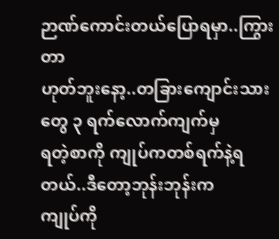ဉာဏ်ကောင်းတယ်ပြောရမှာ..ကြွားတာ
ဟုတ်ဘူးနော့..တခြားကျောင်းသားတွေ ၃ ရက်လောက်ကျက်မှ
ရတဲ့စာကို ကျုပ်ကတစ်ရက်နဲ့ရတယ်..ဒီတော့ဘုန်းဘုန်းက
ကျုပ်ကို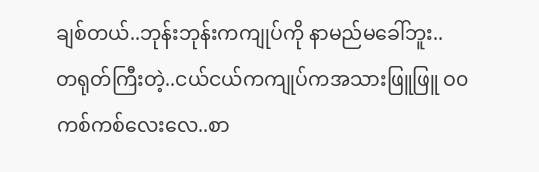ချစ်တယ်..ဘုန်းဘုန်းကကျုပ်ကို နာမည်မခေါ်ဘူး..
တရုတ်ကြီးတဲ့..ငယ်ငယ်ကကျုပ်ကအသားဖြူဖြူ ဝ၀
ကစ်ကစ်လေးလေ..စာ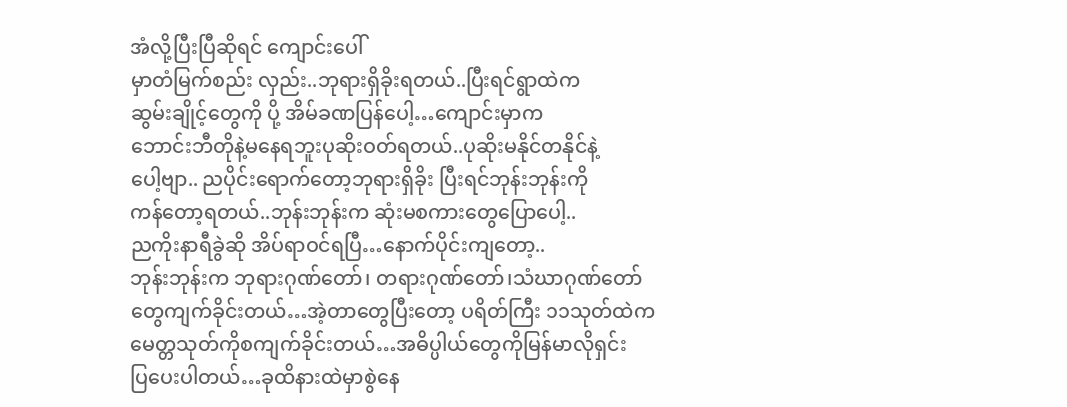အံလို့ပြီးပြီဆိုရင် ကျောင်းပေါ်
မှာတံမြက်စည်း လှည်း..ဘုရားရှိခိုးရတယ်..ပြီးရင်ရွာထဲက
ဆွမ်းချိုင့်တွေကို ပို့ အိမ်ခဏပြန်ပေါ့…ကျောင်းမှာက
ဘောင်းဘီတိုနဲ့မနေရဘူးပုဆိုးဝတ်ရတယ်..ပုဆိုးမနိုင်တနိုင်နဲ့
ပေါ့ဗျာ.. ညပိုင်းရောက်တော့ဘုရားရှိခိုး ပြီးရင်ဘုန်းဘုန်းကို
ကန်တော့ရတယ်..ဘုန်းဘုန်းက ဆုံးမစကားတွေပြောပေါ့..
ညကိုးနာရီခွဲဆို အိပ်ရာဝင်ရပြီ…နောက်ပိုင်းကျတော့..
ဘုန်းဘုန်းက ဘုရားဂုဏ်တော်၊ တရားဂုဏ်တော်၊သံဃာဂုဏ်တော်
တွေကျက်ခိုင်းတယ်…အဲ့တာတွေပြီးတော့ ပရိတ်ကြီး ၁၁သုတ်ထဲက
မေတ္တသုတ်ကိုစကျက်ခိုင်းတယ်…အဓိပ္ပါယ်တွေကိုမြန်မာလိုရှင်း
ပြပေးပါတယ်…ခုထိနားထဲမှာစွဲနေ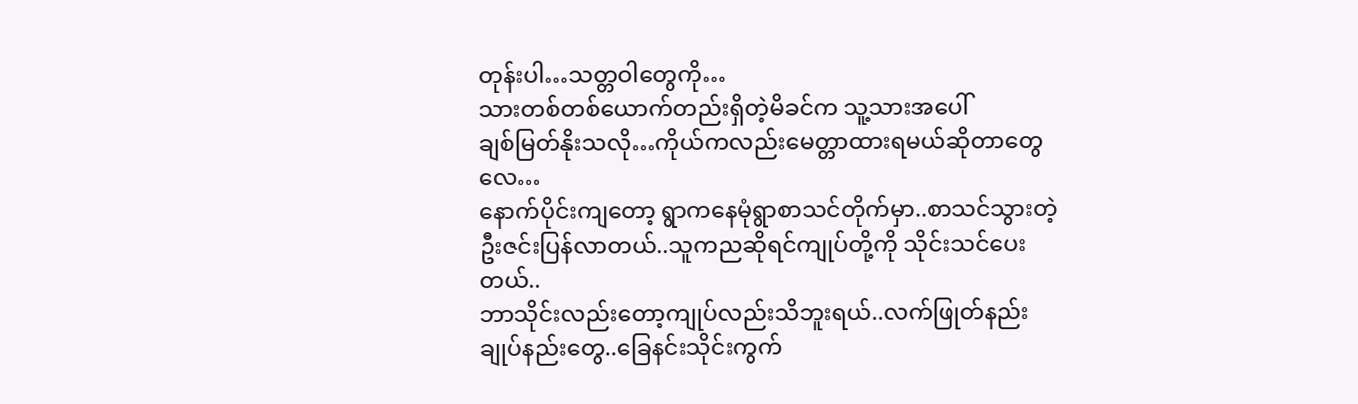တုန်းပါ…သတ္တဝါတွေကို…
သားတစ်တစ်ယောက်တည်းရှိတဲ့မိခင်က သူ့သားအပေါ်
ချစ်မြတ်နိုးသလို…ကိုယ်ကလည်းမေတ္တာထားရမယ်ဆိုတာတွေလေ…
နောက်ပိုင်းကျတော့ ရွာကနေမုံရွာစာသင်တိုက်မှာ..စာသင်သွားတဲ့
ဦးဇင်းပြန်လာတယ်..သူကညဆိုရင်ကျုပ်တို့ကို သိုင်းသင်ပေးတယ်..
ဘာသိုင်းလည်းတော့ကျုပ်လည်းသိဘူးရယ်..လက်ဖြုတ်နည်း
ချုပ်နည်းတွေ..ခြေနင်းသိုင်းကွက်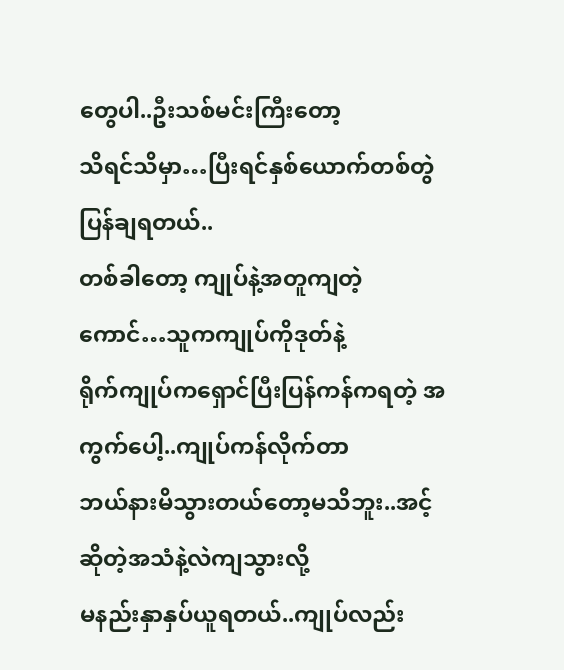တွေပါ..ဦးသစ်မင်းကြီးတော့
သိရင်သိမှာ…ပြီးရင်နှစ်ယောက်တစ်တွဲ ပြန်ချရတယ်..
တစ်ခါတော့ ကျုပ်နဲ့အတူကျတဲ့ကောင်…သူကကျုပ်ကိုဒုတ်နဲ့
ရိုက်ကျုပ်ကရှောင်ပြီးပြန်ကန်ကရတဲ့ အကွက်ပေါ့..ကျုပ်ကန်လိုက်တာ
ဘယ်နားမိသွားတယ်တော့မသိဘူး..အင့်ဆိုတဲ့အသံနဲ့လဲကျသွားလို့
မနည်းနှာနှပ်ယူရတယ်..ကျုပ်လည်း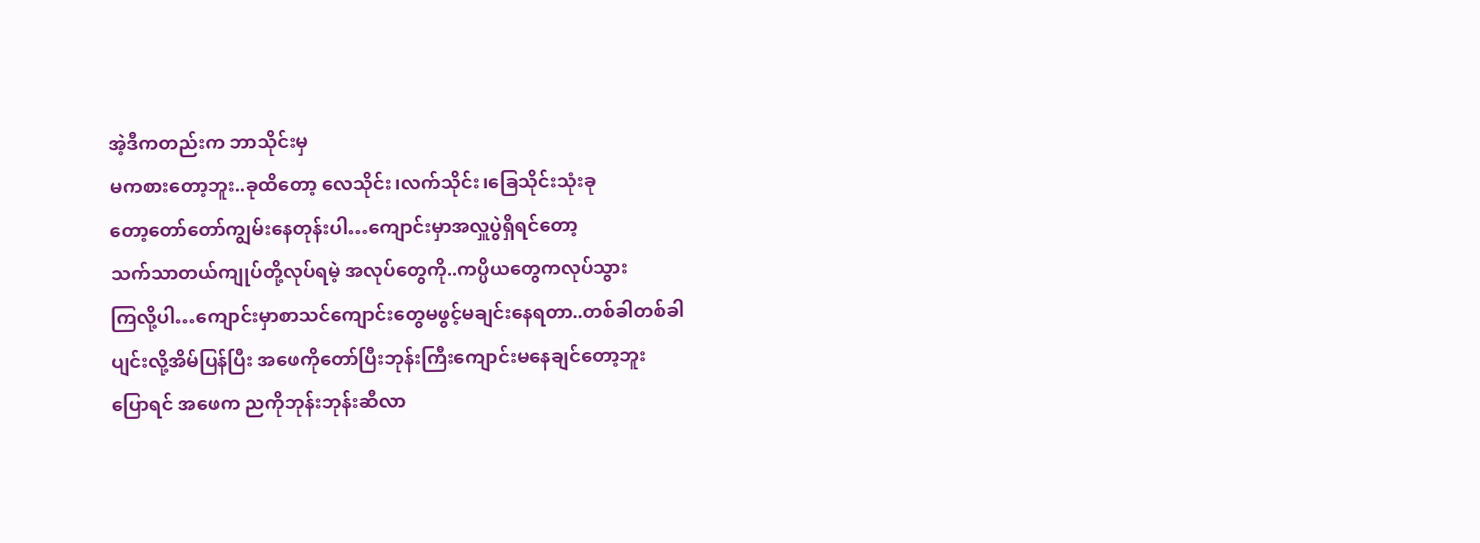အဲ့ဒီကတည်းက ဘာသိုင်းမှ
မကစားတော့ဘူး..ခုထိတော့ လေသိုင်း၊လက်သိုင်း၊ခြေသိုင်းသုံးခု
တော့တော်တော်ကျွမ်းနေတုန်းပါ…ကျောင်းမှာအလှူပွဲရှိရင်တော့
သက်သာတယ်ကျုပ်တို့လုပ်ရမဲ့ အလုပ်တွေကို..ကပ္ပိယတွေကလုပ်သွား
ကြလို့ပါ…ကျောင်းမှာစာသင်ကျောင်းတွေမဖွင့်မချင်းနေရတာ..တစ်ခါတစ်ခါ
ပျင်းလို့အိမ်ပြန်ပြီး အဖေကိုတော်ပြီးဘုန်းကြီးကျောင်းမနေချင်တော့ဘူး
ပြောရင် အဖေက ညကိုဘုန်းဘုန်းဆီလာ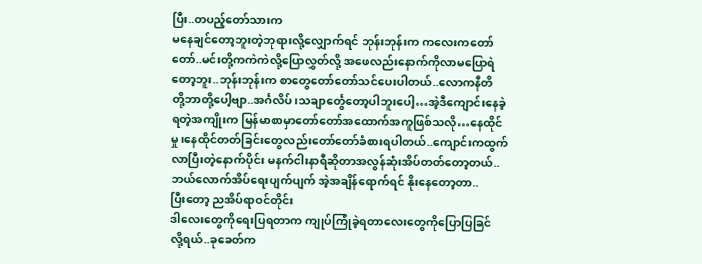ပြီး..တပည့်တော်သားက
မနေချင်တော့ဘူးတဲ့ဘုရားလို့လျှောက်ရင် ဘုန်းဘုန်းက ကလေးကတော်
တော်..မင်းတို့ကကဲကဲလို့ပြောလွှတ်လို့ အဖေလည်းနောက်ကိုလာမပြောရဲ
တော့ဘူး..ဘုန်းဘုန်းက စာတွေတော်တော်သင်ပေးပါတယ်..လောကနီတိ
တို့ဘာတို့ပေါ့ဗျာ..အင်္ဂလိပ်၊သချာင်္တွေတော့ပါဘူးပေါ့…အဲ့ဒီကျောင်းနေခဲ့
ရတဲ့အကျိုးက မြန်မာစာမှာတော်တော်အထောက်အကူဖြစ်သလို…နေထိုင်
မှု၊နေထိုင်တတ်ခြင်းတွေလည်းတော်တော်ခံစားရပါတယ်..ကျောင်းကထွက်
လာပြီးတဲ့နောက်ပိုင်း မနက်ငါးနာရီဆိုတာအလွန်ဆုံးအိပ်တတ်တော့တယ်..
ဘယ်လောက်အိပ်ရေးပျက်ပျက် အဲ့အချိန်ရောက်ရင် နိုးနေတော့တာ..
ပြီးတော့ ညအိပ်ရာဝင်တိုင်း
ဒါလေးတွေကိုရေးပြရတာက ကျုပ်ကြုံခဲ့ရတာလေးတွေကိုပြောပြခြင်
လို့ရယ်..ခုခေတ်က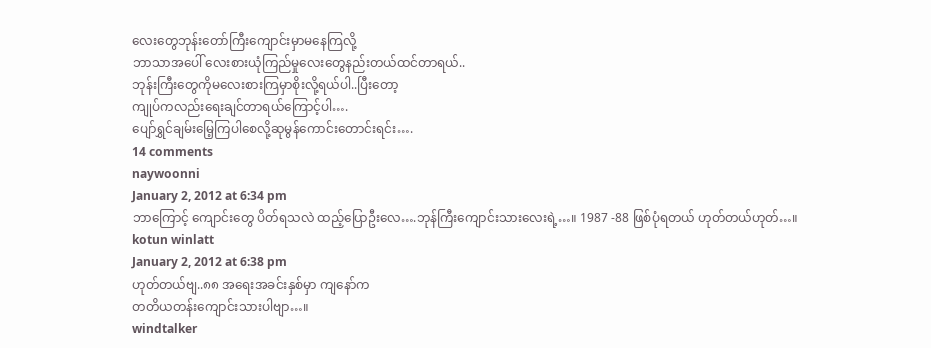လေးတွေဘုန်းတော်ကြီးကျောင်းမှာမနေကြလို့
ဘာသာအပေါ် လေးစားယုံကြည်မှုလေးတွေနည်းတယ်ထင်တာရယ်..
ဘုန်းကြီးတွေကိုမလေးစားကြမှာစိုးလို့ရယ်ပါ..ပြီးတော့
ကျုပ်ကလည်းရေးချင်တာရယ်ကြောင့်ပါ….
ပျော်ရွှင်ချမ်းမြေ့ကြပါစေလို့ဆုမွန်ကောင်းတောင်းရင်း….
14 comments
naywoonni
January 2, 2012 at 6:34 pm
ဘာကြောင့် ကျောင်းတွေ ပိတ်ရသလဲ ထည့်ပြောဦးလေ….ဘုန်ကြီးကျောင်းသားလေးရဲ့…။ 1987 -88 ဖြစ်ပုံရတယ် ဟုတ်တယ်ဟုတ်…။
kotun winlatt
January 2, 2012 at 6:38 pm
ဟုတ်တယ်ဗျ..၈၈ အရေးအခင်းနှစ်မှာ ကျနော်က
တတိယတန်းကျောင်းသားပါဗျာ…။
windtalker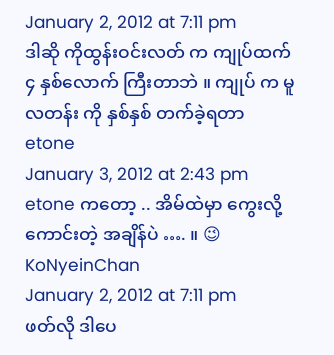January 2, 2012 at 7:11 pm
ဒါဆို ကိုထွန်းဝင်းလတ် က ကျုပ်ထက် ၄ နှစ်လောက် ကြီးတာဘဲ ။ ကျုပ် က မူလတန်း ကို နှစ်နှစ် တက်ခဲ့ရတာ
etone
January 3, 2012 at 2:43 pm
etone ကတော့ .. အိမ်ထဲမှာ ကွေးလို့ ကောင်းတဲ့ အချိန်ပဲ …. ။ 😉
KoNyeinChan
January 2, 2012 at 7:11 pm
ဖတ်လို ဒါပေ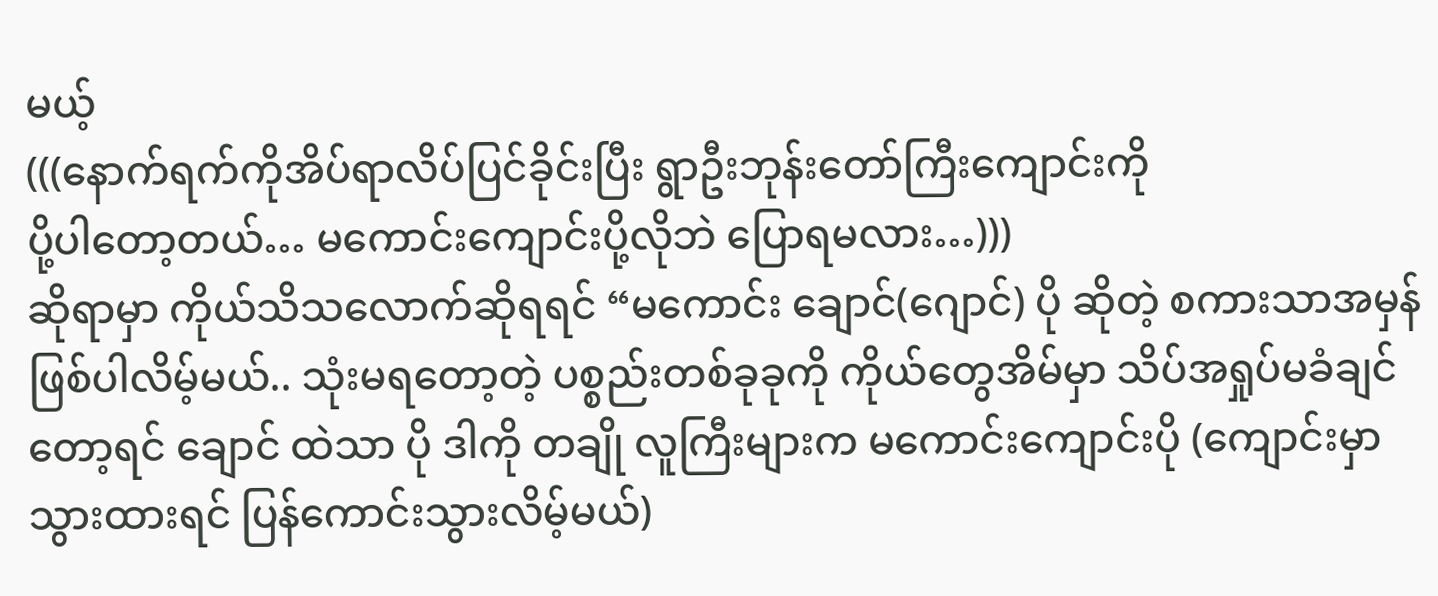မယ့်
(((နောက်ရက်ကိုအိပ်ရာလိပ်ပြင်ခိုင်းပြီး ရွာဦးဘုန်းတော်ကြီးကျောင်းကို
ပို့ပါတော့တယ်… မကောင်းကျောင်းပို့လိုဘဲ ပြောရမလား…)))
ဆိုရာမှာ ကိုယ်သိသလောက်ဆိုရရင် “မကောင်း ချောင်(ဂျောင်) ပို ဆိုတဲ့ စကားသာအမှန်ဖြစ်ပါလိမ့်မယ်.. သုံးမရတော့တဲ့ ပစ္စည်းတစ်ခုခုကို ကိုယ်တွေအိမ်မှာ သိပ်အရှုပ်မခံချင်တော့ရင် ချောင် ထဲသာ ပို ဒါကို တချို လူကြီးများက မကောင်းကျောင်းပို (ကျောင်းမှာ သွားထားရင် ပြန်ကောင်းသွားလိမ့်မယ်)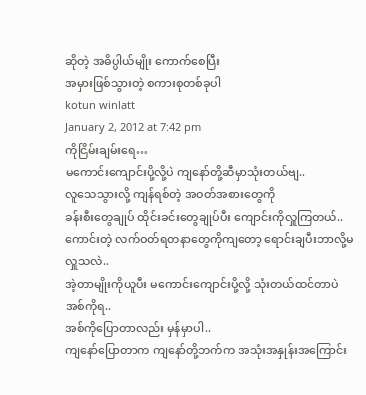ဆိုတဲ့ အဓိပ္ပါယ်မျိုး ကောက်စေပြီး
အမှားဖြစ်သွားတဲ့ စကားစုတစ်ခုပါ
kotun winlatt
January 2, 2012 at 7:42 pm
ကိုငြိမ်းချမ်းရေ…
မကောင်းကျောင်းပို့လို့ပဲ ကျနော်တို့ဆီမှာသုံးတယ်ဗျ..
လူသေသွားလို့ ကျန်ရစ်တဲ့ အဝတ်အစားတွေကို
ခန်းစီးတွေချုပ် ထိုင်းခင်းတွေချုပ်ပီး ကျောင်းကိုလှူကြတယ်..
ကောင်းတဲ့ လက်ဝတ်ရတနာတွေကိုကျတော့ ရောင်းချပီးဘာလို့မလှူသလဲ..
အဲ့တာမျိုးကိုယူပီး မကောင်းကျောင်းပို့လို့ သုံးတယ်ထင်တာပဲ အစ်ကိုရ..
အစ်ကိုပြောတာလည်း မှန်မှာပါ..
ကျနော်ပြောတာက ကျနော်တို့ဘက်က အသုံးအနှုန်းအကြောင်း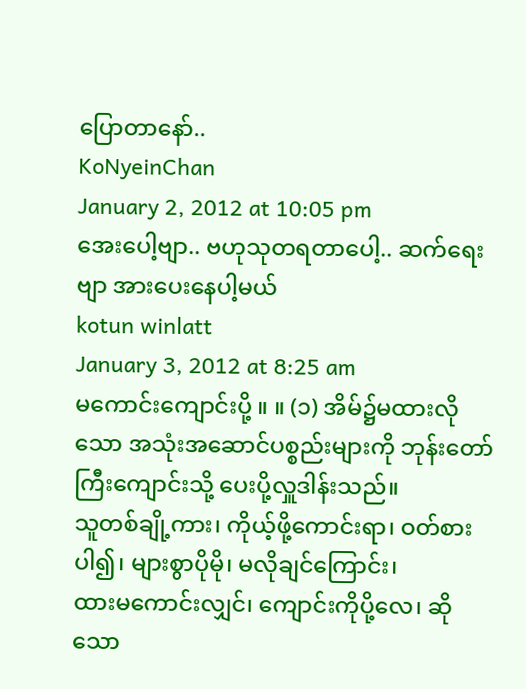ပြောတာနော်..
KoNyeinChan
January 2, 2012 at 10:05 pm
အေးပေါ့ဗျာ.. ဗဟုသုတရတာပေါ့.. ဆက်ရေးဗျာ အားပေးနေပါ့မယ်
kotun winlatt
January 3, 2012 at 8:25 am
မကောင်းကျောင်းပို့ ။ ။ (၁) အိမ်၌မထားလိုသော အသုံးအဆောင်ပစ္စည်းများကို ဘုန်းတော်ကြီးကျောင်းသို့ ပေးပို့လှူဒါန်းသည်။
သူတစ်ချို့ကား၊ ကိုယ့်ဖို့ကောင်းရာ၊ ဝတ်စားပါ၍၊ များစွာပိုမို၊ မလိုချင်ကြောင်း၊
ထားမကောင်းလျှင်၊ ကျောင်းကိုပို့လေ၊ ဆိုသော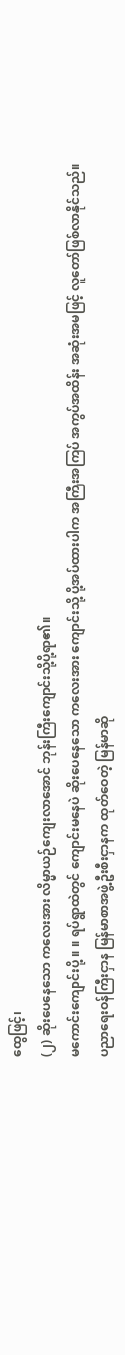ထွေဖြင့်၊
(၂) ဆိုးပေနေသော ကလေးအား လိမ္မာယဉ်ကျေးလာအောင် ဘုန်းကြီးကျောင်းသို့ပို့ရာ၏။
မကောင်းကျောင်းပို့ ။ ။ ရပ်ရွာထဲတွင် ကျောင်းမနေပဲ ဆိုးပေနေသော ကလေးအား ကျောင်းသို့ ပို့အပ်ထားပါက အကြီးအကြပ် အကွပ်အထိန်း အဆုံးအမဖြင့် လူတော်ဖြစ်လာနိုင်သည်။
ပညာရေးဝန်ကြီးငှာန မြန်မာစာအဖွဲ့ဦးစီးငှာနက ထုတ်ဝေတဲ့ မြန်မာဆို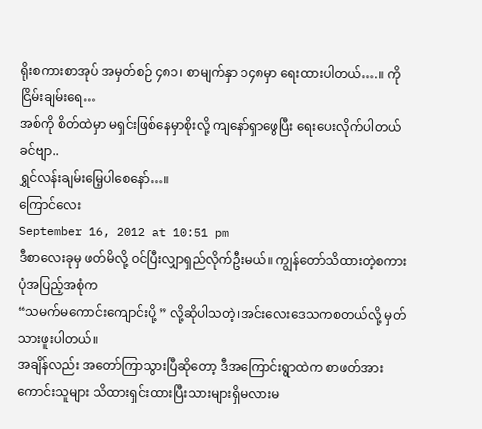ရိုးစကားစာအုပ် အမှတ်စဉ် ၄၈၁၊ စာမျက်နှာ ၁၄၈မှာ ရေးထားပါတယ်….။ ကိုငြိမ်းချမ်းရေ…
အစ်ကို စိတ်ထဲမှာ မရှင်းဖြစ်နေမှာစိုးလို့ ကျနော်ရှာဖွေပြီး ရေးပေးလိုက်ပါတယ် ခင်ဗျာ..
ရွှင်လန်းချမ်းမြေ့ပါစေနော်…။
ကြောင်လေး
September 16, 2012 at 10:51 pm
ဒီစာလေးခုမှ ဖတ်မိလို့ ဝင်ပြီးလျှာရှည်လိုက်ဦးမယ်။ ကျွန်တော်သိထားတဲ့စကားပုံအပြည့်အစုံက
“သမက်မကောင်းကျောင်းပို့ ” လို့ဆိုပါသတဲ့၊အင်းလေးဒေသကစတယ်လို့ မှတ်သားဖူးပါတယ်။
အချိန်လည်း အတော်ကြာသွားပြီဆိုတော့ ဒီအကြောင်းရွာထဲက စာဖတ်အားကောင်းသူများ သိထားရှင်းထားပြီးသားများရှိမလားမ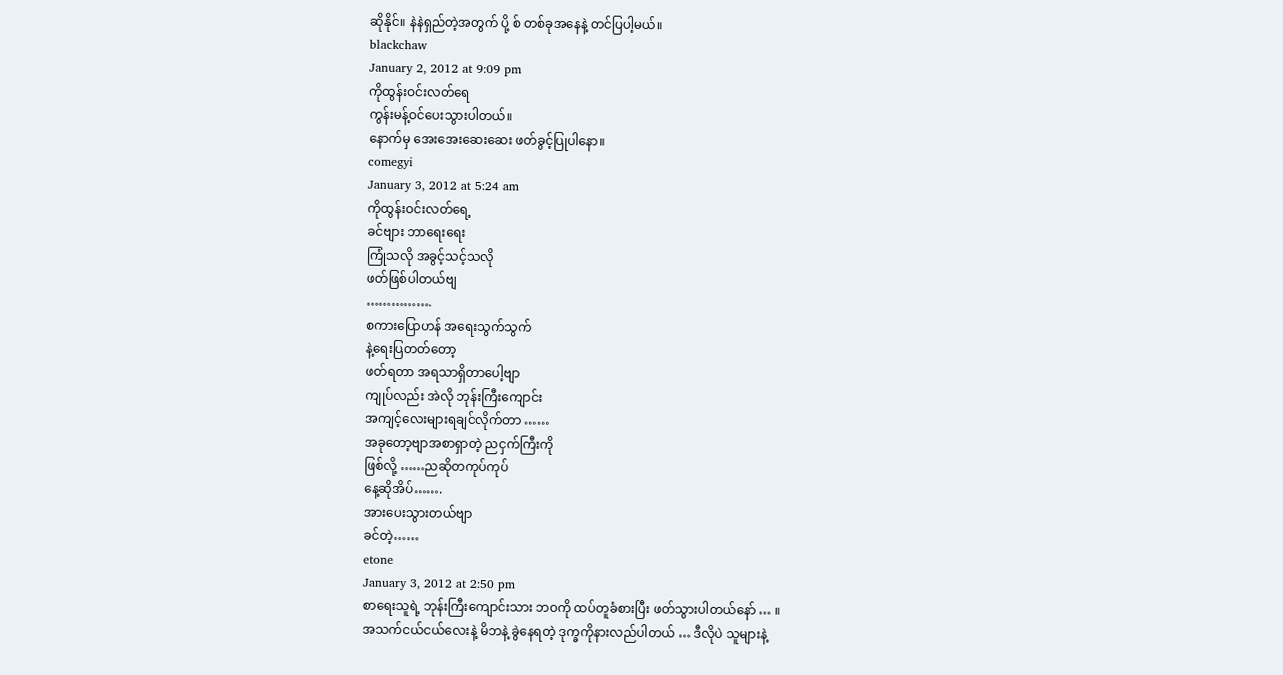ဆိုနိုင်။ နဲနဲရှည်တဲ့အတွက် ပို့ စ် တစ်ခုအနေနဲ့ တင်ပြပါ့မယ်။
blackchaw
January 2, 2012 at 9:09 pm
ကိုထွန်းဝင်းလတ်ရေ
ကွန်းမန့်ဝင်ပေးသွားပါတယ်။
နောက်မှ အေးအေးဆေးဆေး ဖတ်ခွင့်ပြုပါနော။
comegyi
January 3, 2012 at 5:24 am
ကိုထွန်းဝင်းလတ်ရေ့
ခင်ဗျား ဘာရေးရေး
ကြုံသလို အခွင့်သင့်သလို
ဖတ်ဖြစ်ပါတယ်ဗျ
…………….
စကားပြောဟန် အရေးသွက်သွက်
နဲ့ရေးပြတတ်တော့
ဖတ်ရတာ အရသာရှိတာပေါ့ဗျာ
ကျုပ်လည်း အဲလို ဘုန်းကြီးကျောင်း
အကျင့်လေးများရချင်လိုက်တာ ……
အခုတော့ဗျာအစာရှာတဲ့ ညငှက်ကြီးကို
ဖြစ်လို့ ……ညဆိုတကုပ်ကုပ်
နေ့ဆိုအိပ်…….
အားပေးသွားတယ်ဗျာ
ခင်တဲ့……
etone
January 3, 2012 at 2:50 pm
စာရေးသူရဲ့ ဘုန်းကြီးကျောင်းသား ဘဝကို ထပ်တူခံစားပြီး ဖတ်သွားပါတယ်နော် … ။
အသက်ငယ်ငယ်လေးနဲ့ မိဘနဲ့ ခွဲနေရတဲ့ ဒုက္ခကိုနားလည်ပါတယ် … ဒီလိုပဲ သူများနဲ့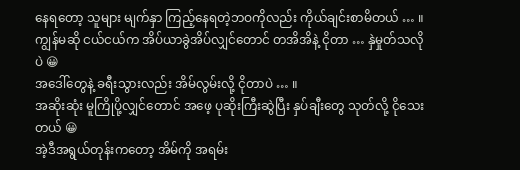နေရတော့ သူများ မျက်နှာ ကြည့်နေရတဲ့ဘဝကိုလည်း ကိုယ်ချင်းစာမိတယ် … ။
ကျွန်မဆို ငယ်ငယ်က အိပ်ယာခွဲအိပ်လျှင်တောင် တအိအိနဲ့ ငိုတာ … နှဲမှုတ်သလိုပဲ 😀
အဒေါ်တွေနဲ့ ခရီးသွားလည်း အိမ်လွမ်းလို့ ငိုတာပဲ … ။
အဆိုးဆုံး မူကြိုပို့လျှင်တောင် အဖေ့ ပုဆိုးကြီးဆွဲပြီး နှပ်ချီးတွေ သုတ်လို့ ငိုသေးတယ် 😀
အဲ့ဒီအရွယ်တုန်းကတော့ အိမ်ကို အရမ်း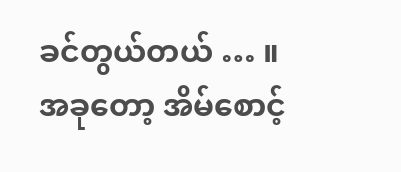ခင်တွယ်တယ် … ။
အခုတော့ အိမ်စောင့်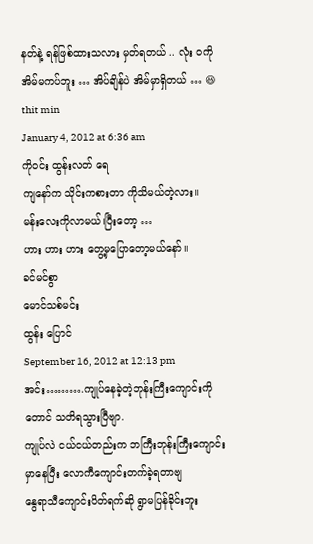နတ်နဲ့ ရန်ဖြစ်ထားသလား မှတ်ရတယ် .. လုံး ဝကို အိမ်မကပ်ဘူး … အိပ်ချိန်ပဲ အိမ်မှာရှိတယ် … 😆
thit min
January 4, 2012 at 6:36 am
ကိုဝင်း ထွန်းလတ် ရေ
ကျနော်က သိုင်းကစားတာ ကိုသိမယ်တဲ့လား။
မန်းလေးကိုလာမယ်၊ပြီးတော့ …
ဟား ဟား ဟား တွေ့မှပြောတော့မယ်နော်။
ခင်မင်စွာ
မောင်သစ်မင်း
ထွန်း ပြောင်
September 16, 2012 at 12:13 pm
အင်း……….ကျုပ်နေခဲ့တဲ့ဘုန်းကြီးကျောင်းကိုတောင် သတိရသွားပြီဗျာ.
ကျုပ်လဲ ငယ်ငယ်တည်းက ဘကြီးဘုန်းကြီးကျောင်းမှာနေပြီး လောကီကျောင်းတက်ခဲ့ရတာဗျ
နွေရာသီကျောင်းပိတ်ရက်ဆို ရွာမပြန်ခိုင်းဘူး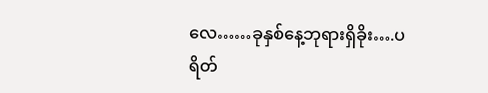လေ……ခုနှစ်နေ့ဘုရားရှိခိုး….ပရိတ်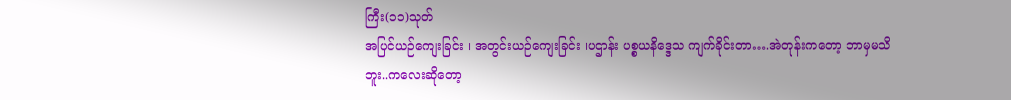ကြီး(၁၁)သုတ်
အပြင်ယဉ်ကျေးခြင်း ၊ အတွင်းယဉ်ကျေးခြင်း ၊ပဌာန်း ပစ္စယနိဒ္ဒေသ ကျက်ခိုင်းတာ….အဲတုန်းကတော့ ဘာမှမသိဘူး..ကလေးဆိုတော့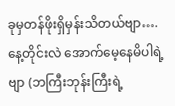ခုမှတန်ဖိုးရှိမှန်းသိတယ်ဗျာ….နေ့တိုင်းလဲ အောက်မေ့နေမိပါရဲ့ဗျာ (ဘကြီးဘုန်းကြီးရဲ့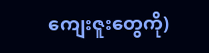ကျေးဇူးတွေကို)